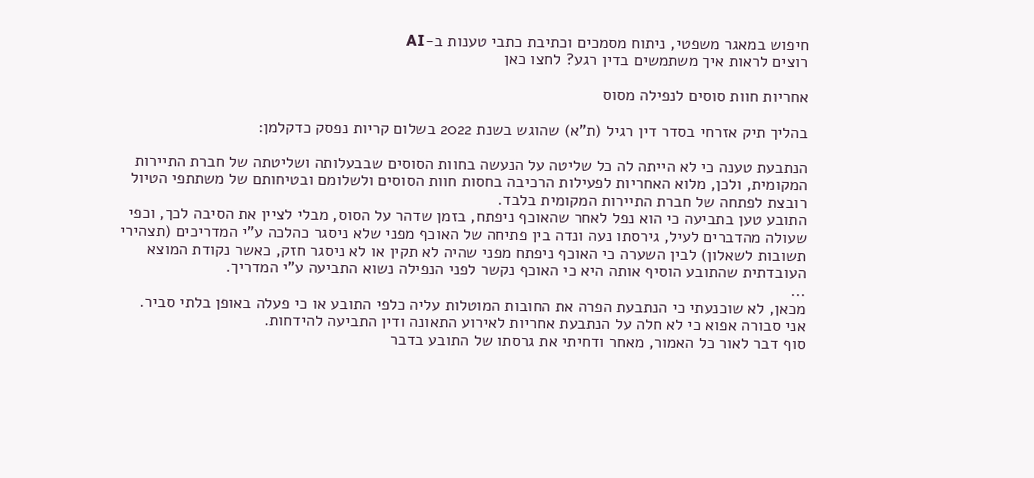חיפוש במאגר משפטי, ניתוח מסמכים וכתיבת כתבי טענות ב-AI
רוצים לראות איך משתמשים בדין רגע? לחצו כאן

אחריות חוות סוסים לנפילה מסוס

בהליך תיק אזרחי בסדר דין רגיל (ת"א) שהוגש בשנת 2022 בשלום קריות נפסק כדקלמן:

הנתבעת טענה כי לא הייתה לה כל שליטה על הנעשה בחוות הסוסים שבבעלותה ושליטתה של חברת התיירות המקומית, ולכן, מלוא האחריות לפעילות הרכיבה בחסות חוות הסוסים ולשלומם ובטיחותם של משתתפי הטיול רובצת לפתחה של חברת התיירות המקומית בלבד.
התובע טען בתביעה כי הוא נפל לאחר שהאוכף ניפתח, בזמן שדהר על הסוס, מבלי לציין את הסיבה לכך, וכפי שעולה מהדברים לעיל, גירסתו נעה ונדה בין פתיחה של האוכף מפני שלא ניסגר כהלכה ע"י המדריכים (תצהירי תשובות לשאלון) לבין השערה כי האוכף ניפתח מפני שהיה לא תקין או לא ניסגר חזק, כאשר נקודת המוצא העובדתית שהתובע הוסיף אותה היא כי האוכף נקשר לפני הנפילה נשוא התביעה ע"י המדריך.
...
מכאן, לא שוכנעתי כי הנתבעת הפרה את החובות המוטלות עליה כלפי התובע או כי פעלה באופן בלתי סביר.
אני סבורה אפוא כי לא חלה על הנתבעת אחריות לאירוע התאונה ודין התביעה להידחות.
סוף דבר לאור כל האמור, מאחר ודחיתי את גרסתו של התובע בדבר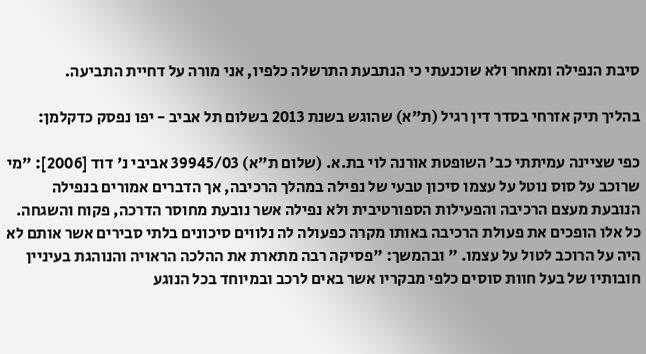סיבת הנפילה ומאחר ולא שוכנעתי כי הנתבעת התרשלה כלפיו, אני מורה על דחיית התביעה.

בהליך תיק אזרחי בסדר דין רגיל (ת"א) שהוגש בשנת 2013 בשלום תל אביב - יפו נפסק כדקלמן:

כפי שציינה עמיתתי כב' השופטת אורנה לוי בת.א. (שלום ת"א) 39945/03 אביבי נ' דוד [2006]: "מי שרוכב על סוס נוטל על עצמו סיכון טבעי של נפילה במהלך הרכיבה, אך הדברים אמורים בנפילה הנובעת מעצם הרכיבה והפעילות הספורטיבית ולא נפילה אשר נובעת מחוסר הדרכה, פקוח והשגחה. כל אלו הופכים את פעולת הרכיבה באותו מקרה כפעולה לה נלווים סיכונים בלתי סבירים אשר אותם לא היה על הרוכב לטול על עצמו. " ובהמשך: "פסיקה רבה מתארת את ההלכה הראויה והנוהגת בעיניין חובותיו של בעל חוות סוסים כלפי מבקריו אשר באים לרכב ובמיוחד בכל הנוגע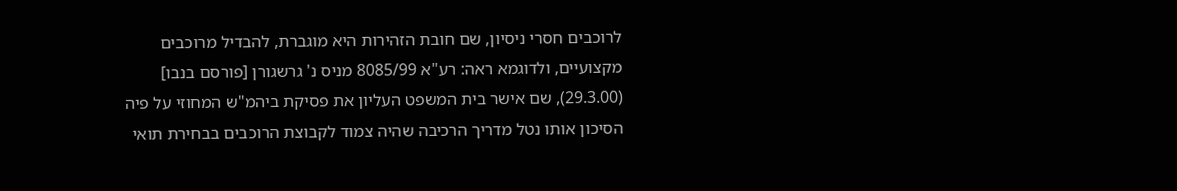לרוכבים חסרי ניסיון, שם חובת הזהירות היא מוגברת, להבדיל מרוכבים מקצועיים, ולדוגמא ראה: רע"א 8085/99 מניס נ' גרשגורן [פורסם בנבו] (29.3.00), שם אישר בית המשפט העליון את פסיקת ביהמ"ש המחוזי על פיה הסיכון אותו נטל מדריך הרכיבה שהיה צמוד לקבוצת הרוכבים בבחירת תואי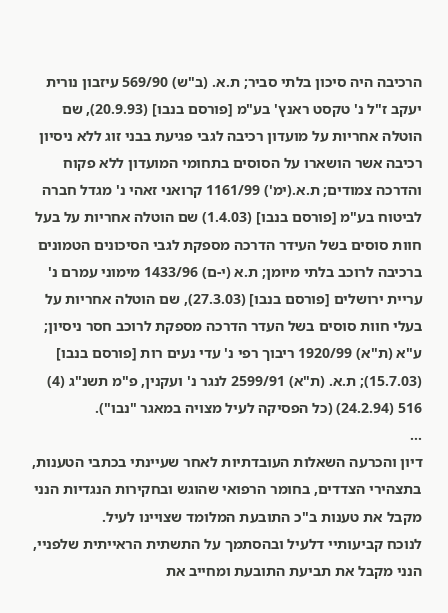הרכיבה היה סיכון בלתי סביר; ת.א. (ב"ש) 569/90 עיזבון נורית יעקב ז"ל נ' טקסט ראנץ' בע"מ [פורסם בנבו] (20.9.93), שם הוטלה אחריות על מועדון רכיבה לגבי פגיעת בבני זוג ללא ניסיון רכיבה אשר הושארו על הסוסים בתחומי המועדון ללא פקוח והדרכה צמודים; ת.א.(ימ') 1161/99 קרואני זאהי נ' מגדל חברה לביטוח בע"מ [פורסם בנבו] (1.4.03) שם הוטלה אחריות על בעל חוות סוסים בשל העידר הדרכה מספקת לגבי הסיכונים הטמונים ברכיבה לרוכב בלתי מיומן; ת.א (י-ם) 1433/96 מימוני עמרם נ' עריית ירושלים [פורסם בנבו] (27.3.03), שם הוטלה אחריות על בעלי חוות סוסים בשל העדר הדרכה מספקת לרוכב חסר ניסיון; ע"א (ת"א) 1920/99 ריבוך רפי נ' עדי נעים רות [פורסם בנבו] (15.7.03); ת.א. (ת"א) 2599/91 לנגר נ' ועקנין, פ"מ תשנ"ג (4) 516 (24.2.94) (כל הפסיקה לעיל מצויה במאגר "נבו").
...
דיון והכרעה השאלות העובדתיות לאחר שעיינתי בכתבי הטענות, בתצהירי הצדדים, בחומר הרפואי שהוגש ובחקירות הנגדיות הנני מקבל את טענות ב"כ התובעת המלומד שצויינו לעיל.
לנוכח קביעותיי דלעיל ובהסתמך על התשתית הראייתית שלפניי, הנני מקבל את תביעת התובעת ומחייב את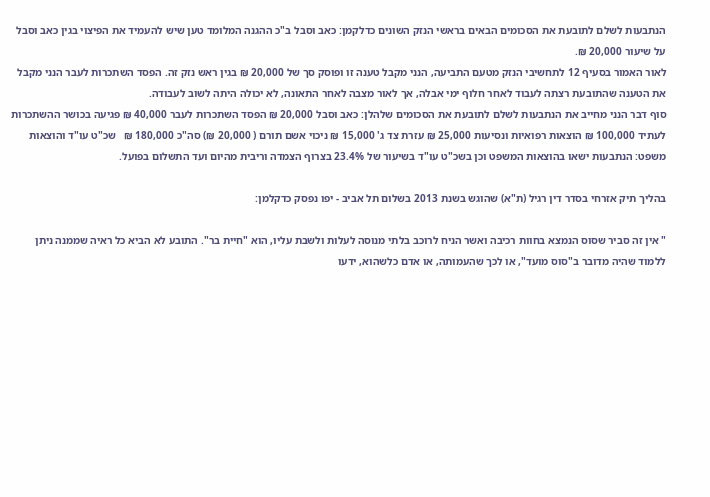הנתבעות לשלם לתובעת את הסכומים הבאים בראשי הנזק השונים כדלקמן: כאב וסבל ב"כ ההגנה המלומד טען שיש להעמיד את הפיצוי בגין כאב וסבל על שיעור 20,000 ₪.
לאור האמור בסעיף 12 לתחשיבי הנזק מטעם התביעה, הנני מקבל טענה זו ופוסק סך של 20,000 ₪ בגין ראש נזק זה. הפסד השתכרות לעבר הנני מקבל את הטענה שהתובעת רצתה לעבוד לאחר חלוף ימי אבלה, אך לאור מצבה לאחר התאונה, לא יכולה היתה לשוב לעבודה.
סוף דבר הנני מחייב את הנתבעות לשלם לתובעת את הסכומים שלהלן: כאב וסבל 20,000 ₪ הפסד השתכרות לעבר 40,000 ₪ פגיעה בכושר ההשתכרות לעתיד 100,000 ₪ הוצאות רפואיות ונסיעות 25,000 ₪ עזרת צד ג' 15,000 ₪ ניכוי אשם תורם ( 20,000 ₪) סה"כ 180,000 ₪   שכ"ט עו"ד והוצאות משפט: הנתבעות ישאו בהוצאות המשפט וכן בשכ"ט עו"ד בשיעור של 23.4% בצרוף הצמדה וריבית מהיום ועד התשלום בפועל.

בהליך תיק אזרחי בסדר דין רגיל (ת"א) שהוגש בשנת 2013 בשלום תל אביב - יפו נפסק כדקלמן:

" אין זה סביר שסוס הנמצא בחוות רכיבה ואשר הניח לרוכב בלתי מנוסה לעלות ולשבת עליו, הוא "חיית בר". התובע לא הביא כל ראיה שממנה ניתן ללמוד שהיה מדובר ב"סוס מועד", או לכך שהעמותה, או אדם כלשהוא, ידעו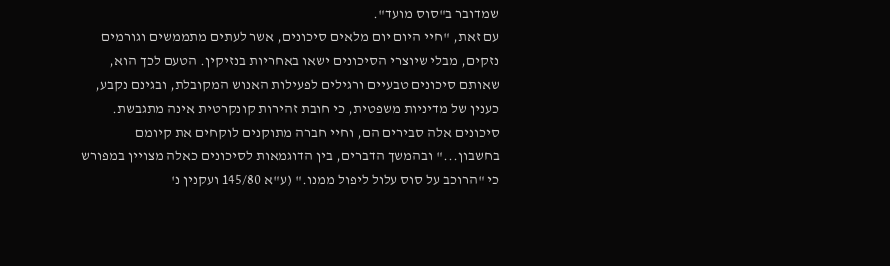שמדובר ב"סוס מועד".
עם זאת, "חיי היום יום מלאים סיכונים, אשר לעתים מתממשים וגורמים נזקים, מבלי שיוצרי הסיכונים ישאו באחריות בנזיקין. הטעם לכך הוא, שאותם סיכונים טבעיים ורגילים לפעילות האנוש המקובלת, ובגינם נקבע, כענין של מדיניות משפטית, כי חובת זהירות קונקרטית אינה מתגבשת. סיכונים אלה סבירים הם, וחיי חברה מתוקנים לוקחים את קיומם בחשבון..." ובהמשך הדברים, בין הדוגמאות לסיכונים כאלה מצויין במפורש כי "הרוכב על סוס עלול ליפול ממנו." (ע"א 145/80 ועקנין נ'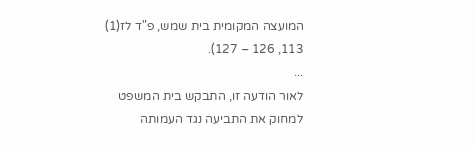המועצה המקומית בית שמש, פ"ד לז(1) 113, 126 – 127).
...
לאור הודעה זו, התבקש בית המשפט למחוק את התביעה נגד העמותה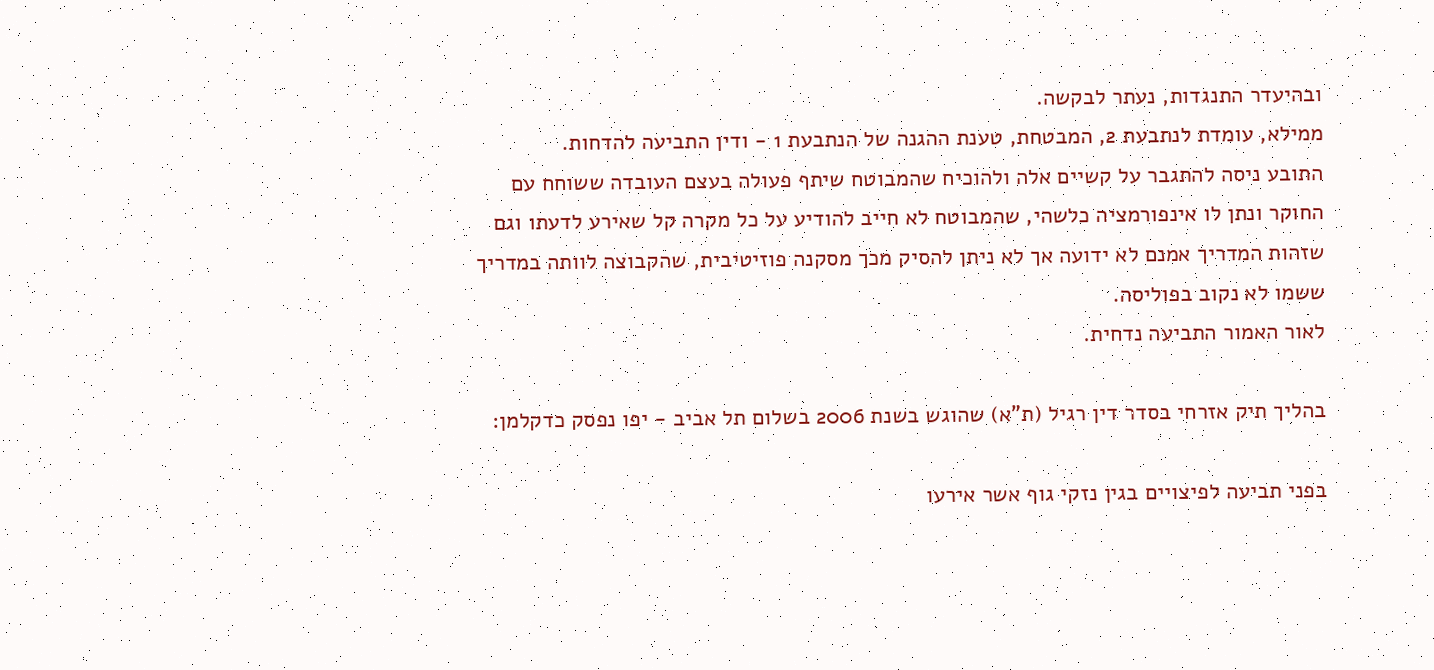ובהיעדר התנגדות, נעתר לבקשה.
ממילא, עומדת לנתבעת 2, המבטחת, טענת ההגנה של הנתבעת 1 - ודין התביעה להדחות.
התובע ניסה להתגבר על קשיים אלה ולהוכיח שהמבוטח שיתף פעולה בעצם העובדה ששוחח עם החוקר ונתן לו אינפורמציה כלשהי, שהמבוטח לא חייב להודיע על כל מקרה קל שאירע לדעתו וגם שזהות המדריך אמנם לא ידועה אך לא ניתן להסיק מכך מסקנה פוזיטיבית, שהקבוצה לוותה במדריך ששמו לא נקוב בפוליסה.
לאור האמור התביעה נדחית.

בהליך תיק אזרחי בסדר דין רגיל (ת"א) שהוגש בשנת 2006 בשלום תל אביב - יפו נפסק כדקלמן:

בפני תביעה לפיצויים בגין נזקי גוף אשר אירעו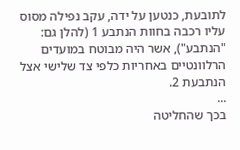לתובעת, כנטען על ידה, עקב נפילה מסוס עליו רכבה בחוות הנתבע 1 (להלן גם: "הנתבע"), אשר היה מבוטח במועדים הרלוונטיים באחריות כלפי צד שלישי אצל הנתבעת 2.
...
בכך שהחליטה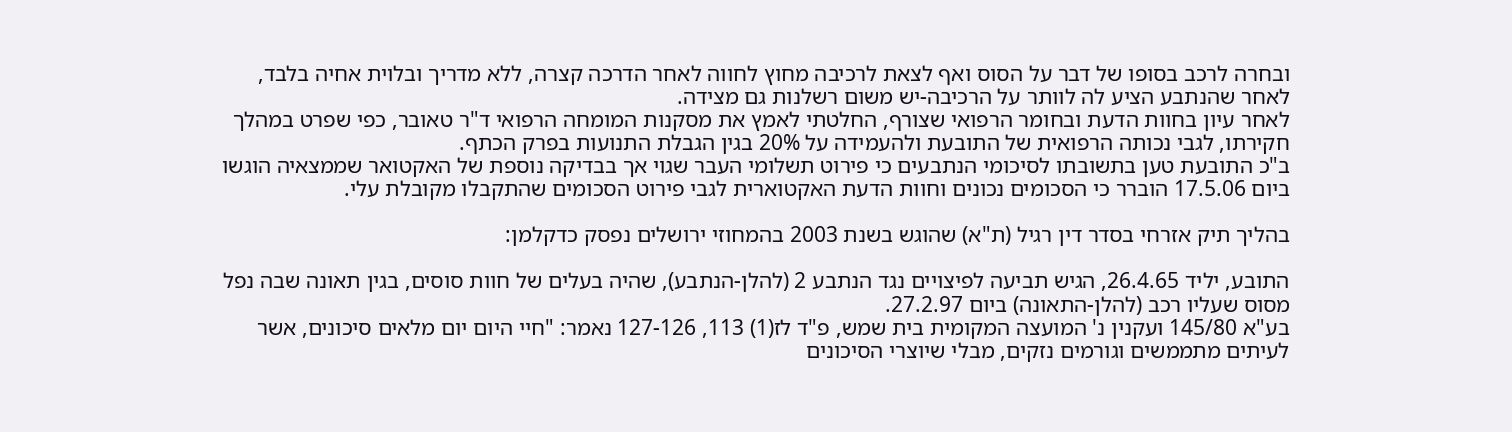ובחרה לרכב בסופו של דבר על הסוס ואף לצאת לרכיבה מחוץ לחווה לאחר הדרכה קצרה, ללא מדריך ובלוית אחיה בלבד, לאחר שהנתבע הציע לה לוותר על הרכיבה-יש משום רשלנות גם מצידה.
לאחר עיון בחוות הדעת ובחומר הרפואי שצורף, החלטתי לאמץ את מסקנות המומחה הרפואי ד"ר טאובר, כפי שפרט במהלך חקירתו, לגבי נכותה הרפואית של התובעת ולהעמידה על 20% בגין הגבלת התנועות בפרק הכתף.
ב"כ התובעת טען בתשובתו לסיכומי הנתבעים כי פירוט תשלומי העבר שגוי אך בבדיקה נוספת של האקטואר שממצאיה הוגשו ביום 17.5.06 הוברר כי הסכומים נכונים וחוות הדעת האקטוארית לגבי פירוט הסכומים שהתקבלו מקובלת עלי.

בהליך תיק אזרחי בסדר דין רגיל (ת"א) שהוגש בשנת 2003 בהמחוזי ירושלים נפסק כדקלמן:

התובע, יליד 26.4.65, הגיש תביעה לפיצויים נגד הנתבע 2 (להלן-הנתבע), שהיה בעלים של חוות סוסים, בגין תאונה שבה נפל מסוס שעליו רכב (להלן-התאונה) ביום 27.2.97.
בע"א 145/80 ועקנין נ' המועצה המקומית בית שמש, פ"ד לז(1) 113, 127-126 נאמר: "חיי היום יום מלאים סיכונים, אשר לעיתים מתממשים וגורמים נזקים, מבלי שיוצרי הסיכונים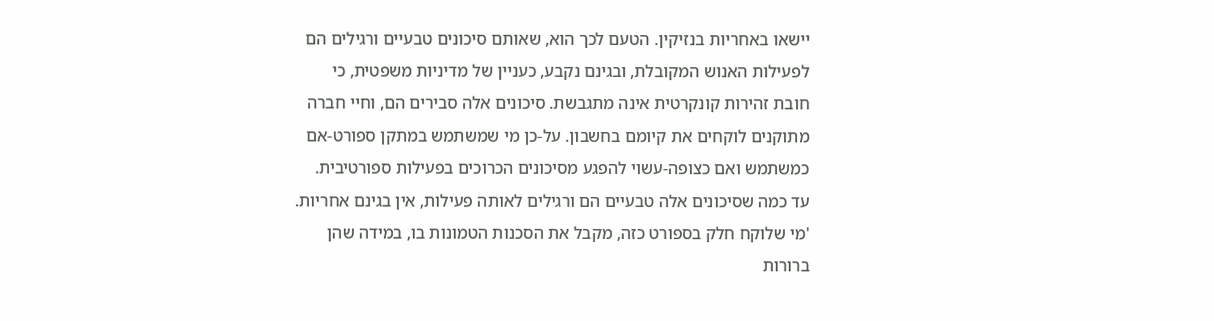יישאו באחריות בנזיקין. הטעם לכך הוא, שאותם סיכונים טבעיים ורגילים הם לפעילות האנוש המקובלת, ובגינם נקבע, כעניין של מדיניות משפטית, כי חובת זהירות קונקרטית אינה מתגבשת. סיכונים אלה סבירים הם, וחיי חברה מתוקנים לוקחים את קיומם בחשבון. על-כן מי שמשתמש במתקן ספורט-אם כמשתמש ואם כצופה-עשוי להפגע מסיכונים הכרוכים בפעילות ספורטיבית. עד כמה שסיכונים אלה טבעיים הם ורגילים לאותה פעילות, אין בגינם אחריות. 'מי שלוקח חלק בספורט כזה, מקבל את הסכנות הטמונות בו, במידה שהן ברורות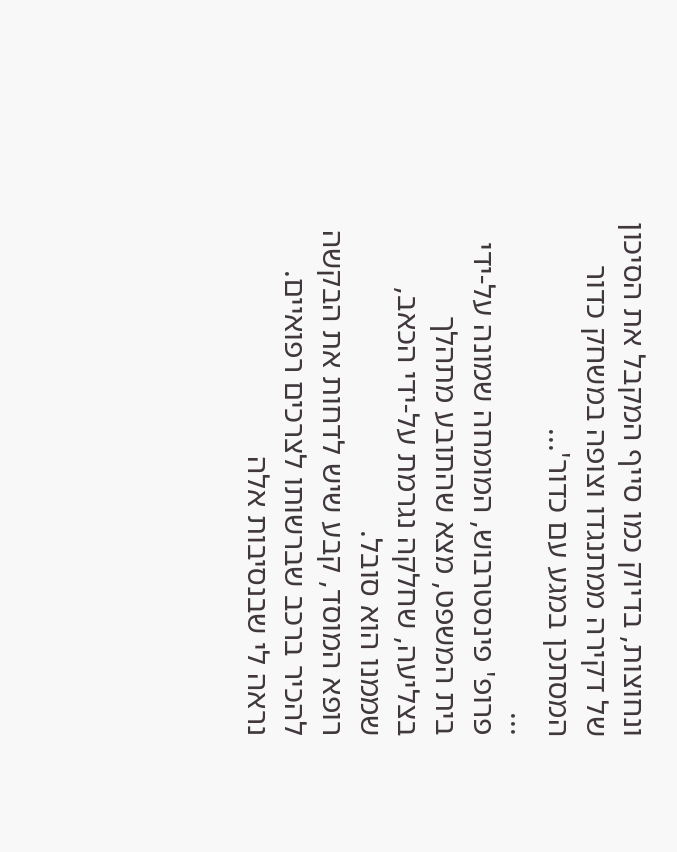ונחוצות, בדיוק כמו סייף המקבל את הסיכון של דקירה ממתנגדו וצופה במשחק כדור המסתכן במגע עם כדור'...
...
פרופ' פינסטרבוש, המומחה שמונה על-ידי בית המשפט, מצא שהתובע מתהלך בצליעה, שחלקה נגרמת על-ידי הכאב, שממנו הוא סובל.
רופא המוסד, קבע שיש לדחות את הבקשה להכיר ברכב שברשותו לצרכים רפואיים.
נראה לי שבנסיבות אלה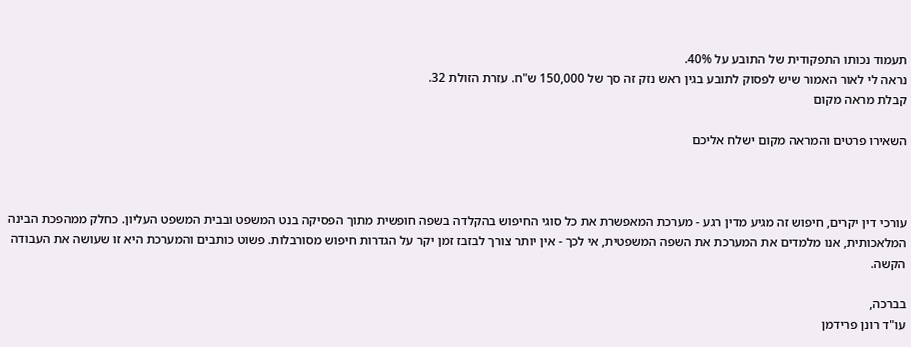תעמוד נכותו התפקודית של התובע על 40%.
נראה לי לאור האמור שיש לפסוק לתובע בגין ראש נזק זה סך של 150,000 ש"ח. עזרת הזולת 32.
קבלת מראה מקום

השאירו פרטים והמראה מקום ישלח אליכם



עורכי דין יקרים, חיפוש זה מגיע מדין רגע - מערכת המאפשרת את כל סוגי החיפוש בהקלדה בשפה חופשית מתוך הפסיקה בנט המשפט ובבית המשפט העליון. כחלק ממהפכת הבינה המלאכותית, אנו מלמדים את המערכת את השפה המשפטית, אי לכך - אין יותר צורך לבזבז זמן יקר על הגדרות חיפוש מסורבלות. פשוט כותבים והמערכת היא זו שעושה את העבודה הקשה.

בברכה,
עו"ד רונן פרידמן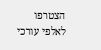הצטרפו לאלפי עורכי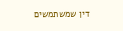דין שמשתמשים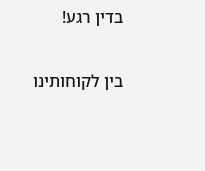בדין רגע!

בין לקוחותינו